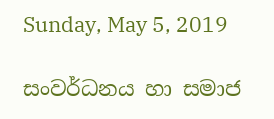Sunday, May 5, 2019

සංවර්ධනය හා සමාජ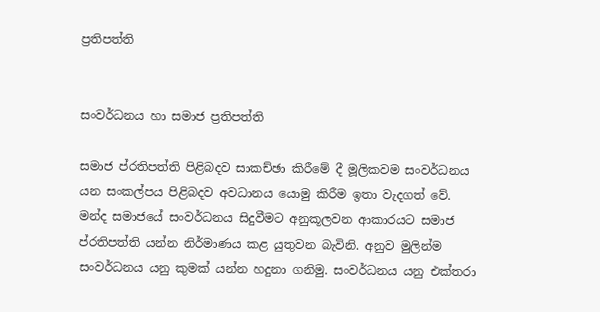ප්‍රතිපත්ති


සංවර්ධනය හා සමාජ ප්‍රතිපත්ති

සමාජ ප්රතිපත්ති පිළිබදව සාකච්ඡා කිරීමේ දී මූලිකවම සංවර්ධනය යන සංකල්පය පිළිබදව අවධානය යොමු කිරීම ඉතා වැදගත් වේ. මන්ද සමාජයේ සංවර්ධනය සිදුවීමට අනුකූලවන ආකාරයට සමාජ ප්රතිපත්ති යන්න නිර්මාණය කළ යුතුවන බැවිනි. අනුව මුලින්ම සංවර්ධනය යනු කුමක් යන්න හදුනා ගනිමු. සංවර්ධනය යනු එක්තරා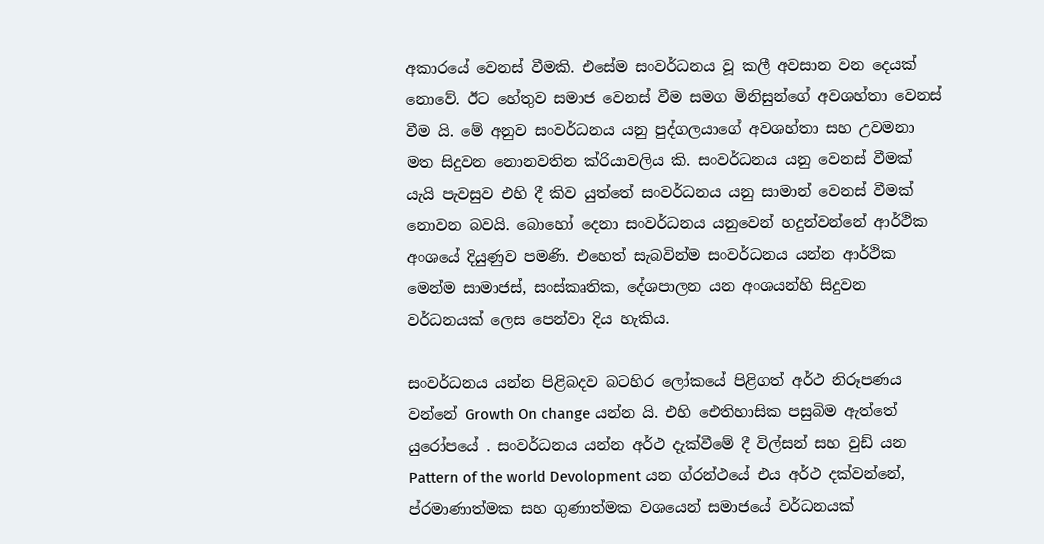අකාරයේ වෙනස් වීමකි. එසේම සංවර්ධනය වූ කලී අවසාන වන දෙයක් නොවේ. ඊට හේතුව සමාජ වෙනස් වීම සමග මිනිසුන්ගේ අවශහ්තා වෙනස් වීම යි. මේ අනුව සංවර්ධනය යනු පුද්ගලයාගේ අවශහ්තා සහ උවමනා මත සිදුවන නොනවතින ක්රියාවලිය කි. සංවර්ධනය යනු වෙනස් වීමක් යැයි පැවසුව එහි දී කිව යුත්තේ සංවර්ධනය යනු සාමාන් වෙනස් වීමක් නොවන බවයි. බොහෝ දෙනා සංවර්ධනය යනුවෙන් හදුන්වන්නේ ආර්ථික අංශයේ දියුණුව පමණි. එහෙත් සැබවින්ම සංවර්ධනය යන්න ආර්ථික මෙන්ම සාමාජස්, සංස්කෘතික, දේශපාලන යන අංශයන්හි සිදුවන වර්ධනයක් ලෙස පෙන්වා දිය හැකිය.

සංවර්ධනය යන්න පිළිබදව බටහිර ලෝකයේ පිළිගත් අර්ථ නිරූපණය වන්නේ Growth On change යන්න යි. එහි ඓතිහාසික පසුබිම ඇත්තේ යුරෝපයේ . සංවර්ධනය යන්න අර්ථ දැක්වීමේ දී විල්සන් සහ වුඩ් යන Pattern of the world Devolopment යන ග්රන්ථයේ එය අර්ථ දක්වන්නේ, ප්රමාණාත්මක සහ ගුණාත්මක වශයෙන් සමාජයේ වර්ධනයක්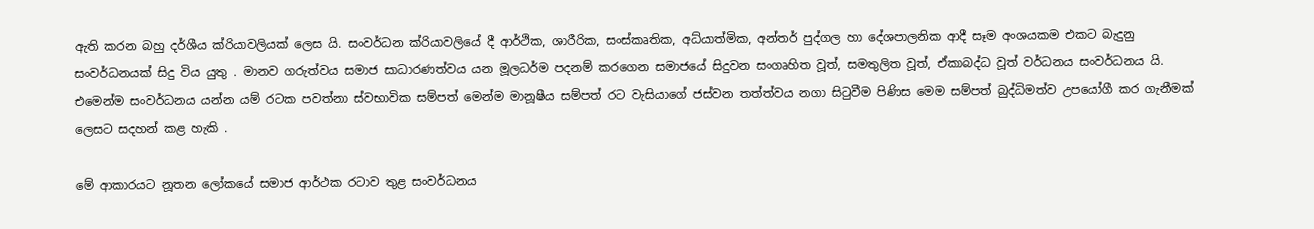ඇති කරන බහු දර්ශීය ක්රියාවලියක් ලෙස යි. සංවර්ධන ක්රියාවලියේ දී ආර්ථික, ශාරීරික, සංස්කෘතික, අධ්යාත්මික, අන්තර් පුද්ගල හා දේශපාලනික ආදී සෑම අංශයකම එකට බැදුනු සංවර්ධනයක් සිදු විය යුතු . මානව ගරුත්වය සමාජ සාධාරණත්වය යන මූලධර්ම පදනම් කරගෙන සමාජයේ සිදුවන සංගෘහිත වූත්, සමතුලිත වූත්, ඒකාබද්ධ වූත් වර්ධනය සංවර්ධනය යි. එමෙන්ම සංවර්ධනය යන්න යම් රටක පවත්නා ස්වභාවික සම්පත් මෙන්ම මානූෂීය සම්පත් රට වැසියාගේ ජස්වන තත්ත්වය නගා සිටුවීම පිණිස මෙම සම්පත් බුද්ධිමත්ව උපයෝගී කර ගැනීමක් ලෙසට සදහන් කළ හැකි .

මේ ආකාරයට නූතන ලෝකයේ සමාජ ආර්ථක රටාව තුළ සංවර්ධනය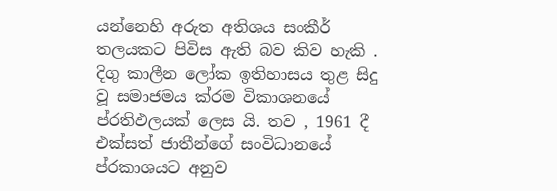යන්නෙහි අරුත අතිශය සංකීර් තලයකට පිවිස ඇති බව කිව හැකි . දිගු කාලීන ලෝක ඉතිහාසය තුළ සිදු වූ සමාජමය ක්රම විකාශනයේ ප්රතිඵලයක් ලෙස යි. තව , 1961 දී එක්සත් ජාතීන්ගේ සංවිධානයේ ප්රකාශයට අනුව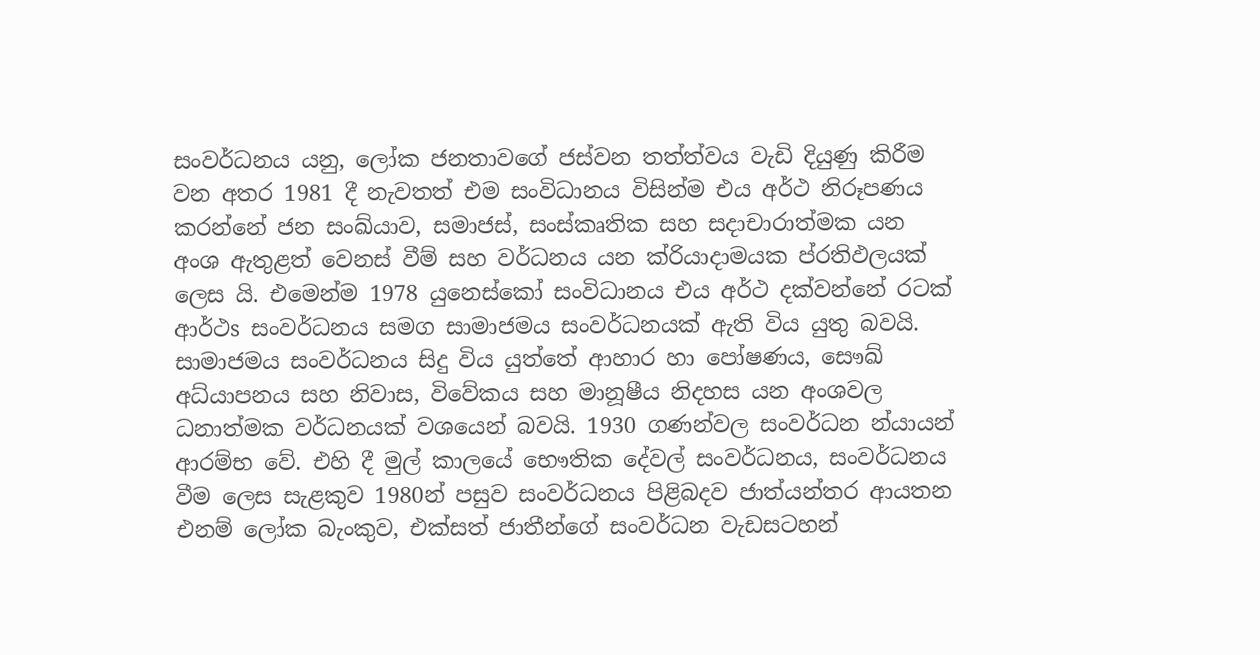සංවර්ධනය යනු, ලෝක ජනතාවගේ ජස්වන තත්ත්වය වැඩි දියුණු කිරීම වන අතර 1981 දී නැවතත් එම සංවිධානය විසින්ම එය අර්ථ නිරූපණය කරන්නේ ජන සංඛ්යාව, සමාජස්, සංස්කෘතික සහ සදාචාරාත්මක යන අංශ ඇතුළත් වෙනස් වීම් සහ වර්ධනය යන ක්රියාදාමයක ප්රතිඵලයක් ලෙස යි. එමෙන්ම 1978 යුනෙස්කෝ සංවිධානය එය අර්ථ දක්වන්නේ රටක් ආර්ථs සංවර්ධනය සමග සාමාජමය සංවර්ධනයක් ඇති විය යුතු බවයි. සාමාජමය සංවර්ධනය සිදු විය යුත්තේ ආහාර හා පෝෂණය, සෞඛ් අධ්යාපනය සහ නිවාස, විවේකය සහ මානූෂීය නිදහස යන අංශවල ධනාත්මක වර්ධනයක් වශයෙන් බවයි. 1930 ගණන්වල සංවර්ධන න්යායන් ආරම්භ වේ. එහි දී මුල් කාලයේ භෞතික දේවල් සංවර්ධනය, සංවර්ධනය වීම ලෙස සැළකුව 1980න් පසුව සංවර්ධනය පිළිබදව ජාත්යන්තර ආයතන එනම් ලෝක බැංකුව, එක්සත් ජාතීන්ගේ සංවර්ධන වැඩසටහන්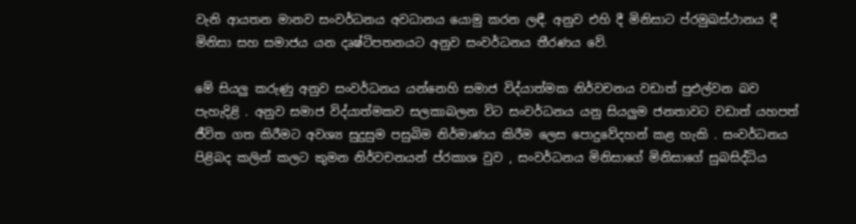වැනි ආයතන මානව සංවර්ධනය අවධානය යොමු කරන ලඳී. අනුව එහි දී මිනිසාට ප්රමුඛස්ථානය දී මිනිසා සහ සමාජය යන දෘෂ්ටිපතනයට අනුව සංවර්ධනය තීරණය වේ.

මේ සියලු කරුණු අනුව සංවර්ධනය යන්නෙහි සමාජ විද්යාත්මක නිර්වචනය වඩාත් පුඑල්වන බව පැහැදිළි . අනුව සමාජ විද්යාත්මකව සලකාබලන විට සංවර්ධනය යනු සියලුම ජනතාවට වඩාත් යහපත් ජීවිත ගත කිරීමට අවශ්‍ය සුදුසුම පසුබිම නිර්මාණය කිරීම ලෙස පොදුවේදහන් කළ හැකි . සංවර්ධනය පිළිබද කලින් කලට කුමන නිර්වචනයන් ප්රකාශ වුව , සංවර්ධනය මිනිසාගේ මිනිසාගේ සුබසිද්ධිය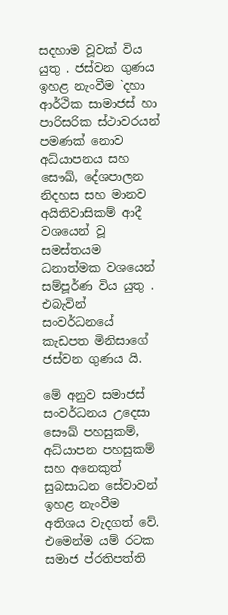සදහාම වූවක් විය යුතු . ජස්වන ගුණය ඉහළ නැංවීම `දහා ආර්ථික සාමාජස් හා පාරිසරික ස්ථාවරයන් පමණක් නොව අධ්යාපනය සහ සෞඛ්, දේශපාලන නිදහස සහ මානව අයිතිවාසිකම් ආදී වශයෙන් වූ සමස්තයම ධනාත්මක වශයෙන් සම්පූර්ණ විය යුතු . එබැවින් සංවර්ධනයේ කැඩපත මිනිසාගේ  ජස්වන ගුණය යි.

මේ අනුව සමාජස් සංවර්ධනය උදෙසා සෞඛ් පහසුකම්, අධ්යාපන පහසුකම් සහ අනෙකුත් සුබසාධන සේවාවන් ඉහළ නැංවීම අතිශය වැදගත් වේ. එමෙන්ම යම් රටක සමාජ ප්රතිපත්ති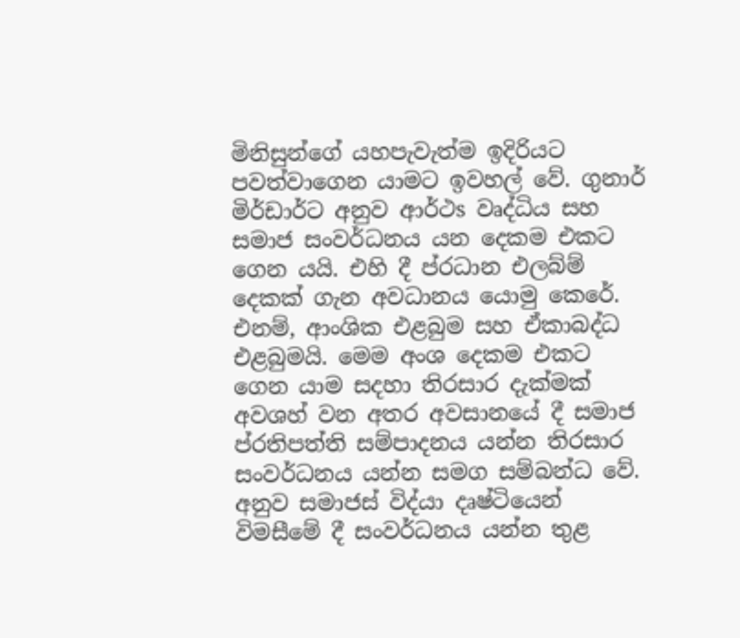මිනිසුන්ගේ යහපැවැත්ම ඉදිරියට පවත්වාගෙන යාමට ඉවහල් වේ. ගුනාර් මිර්ඩාර්ට අනුව ආර්ථs වෘද්ධිය සහ සමාජ සංවර්ධනය යන දෙකම එකට ගෙන යයි. එහි දී ප්රධාන එලබ්ම් දෙකක් ගැන අවධානය යොමු කෙරේ. එනම්, ආංශික එළබුම සහ ඒකාබද්ධ එළබුමයි. මෙම අංශ දෙකම එකට ගෙන යාම සදහා තිරසාර දැක්මක් අවශහ් වන අතර අවසානයේ දී සමාජ ප්රතිපත්ති සම්පාදනය යන්න තිරසාර සංවර්ධනය යන්න සමග සම්බන්ධ වේ. අනුව සමාජස් විද්යා දෘෂ්ටියෙන් විමසීමේ දී සංවර්ධනය යන්න තුළ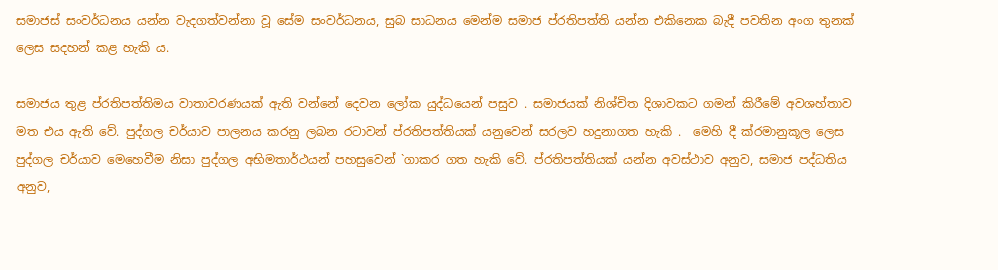සමාජස් සංවර්ධනය යන්න වැදගත්වන්නා වූ සේම සංවර්ධනය, සුබ සාධනය මෙන්ම සමාජ ප්රතිපත්ති යන්න එකිනෙක බැදී පවතින අංග තුනක් ලෙස සදහන් කළ හැකි ය.

සමාජය තුළ ප්රතිපත්තිමය වාතාවරණයක් ඇති වන්නේ දෙවන ලෝක යුද්ධයෙන් පසුව . සමාජයක් නිශ්චිත දිශාවකට ගමන් කිරීමේ අවශහ්තාව මත එය ඇති වේ. පුද්ගල චර්යාව පාලනය කරනු ලබන රටාවන් ප්රතිපත්තියක් යනුවෙන් සරලව හදුනාගත හැකි .  මෙහි දී ක්රමානුකූල ලෙස පුද්ගල චර්යාව මෙහෙවීම නිසා පුද්ගල අභිමතාර්ථයන් පහසුවෙන් `ගාකර ගත හැකි වේ. ප්රතිපත්තියක් යන්න අවස්ථාව අනුව, සමාජ පද්ධතිය අනුව,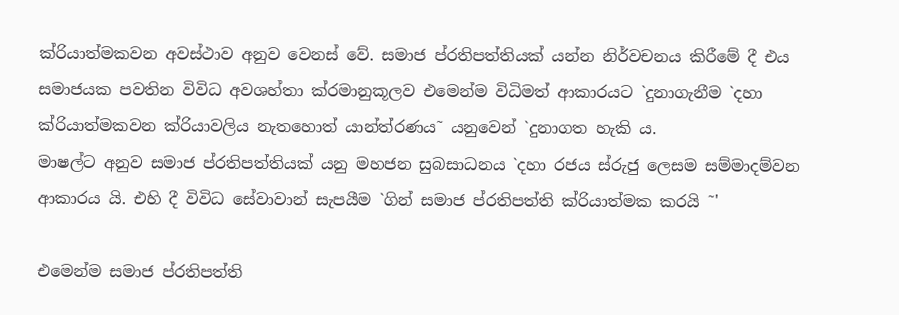ක්රියාත්මකවන අවස්ථාව අනුව වෙනස් වේ. සමාජ ප්රතිපත්තියක් යන්න නිර්වචනය කිරීමේ දී එය
සමාජයක පවතින විවිධ අවශහ්තා ක්රමානුකූලව එමෙන්ම විධිමත් ආකාරයට `දුනාගැනීම `දහා ක්රියාත්මකවන ක්රියාවලිය නැතහොත් යාන්ත්රණය˜ යනුවෙන් `දුනාගත හැකි ය.
මාෂල්ට අනුව සමාජ ප්රතිපත්තියක් යනු මහජන සුබසාධනය `දහා රජය ස්රුජු ලෙසම සම්මාදම්වන ආකාරය යි. එහි දී විවිධ සේවාවාන් සැපයීම `ගින් සමාජ ප්රතිපත්ති ක්රියාත්මක කරයි ˜'

එමෙන්ම සමාජ ප්රතිපත්ති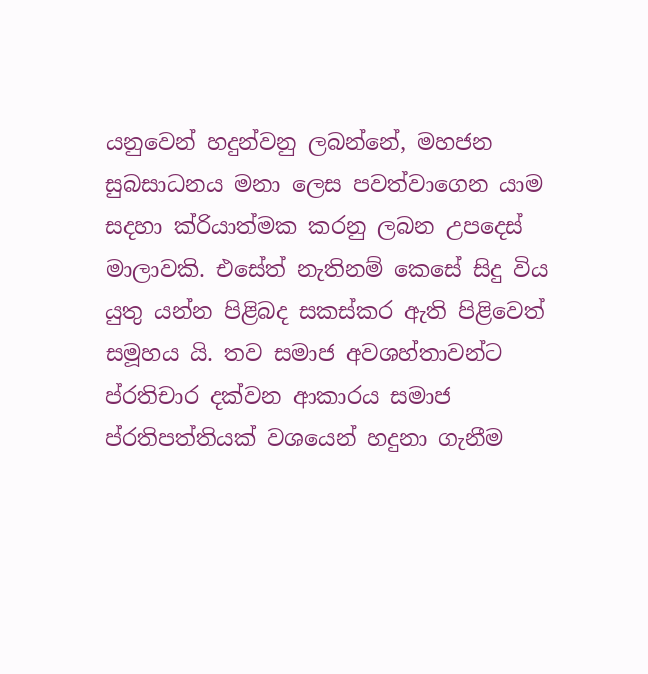යනුවෙන් හදුන්වනු ලබන්නේ, මහජන සුබසාධනය මනා ලෙස පවත්වාගෙන යාම සදහා ක්රියාත්මක කරනු ලබන උපදෙස් මාලාවකි. එසේත් නැතිනම් කෙසේ සිදු විය යුතු යන්න පිළිබද සකස්කර ඇති පිළිවෙත් සමූහය යි. තව සමාජ අවශහ්තාවන්ට ප්රතිචාර දක්වන ආකාරය සමාජ ප්රතිපත්තියක් වශයෙන් හදුනා ගැනීම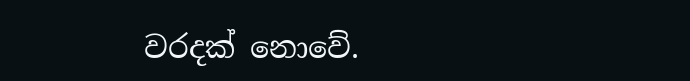වරදක් නොවේ.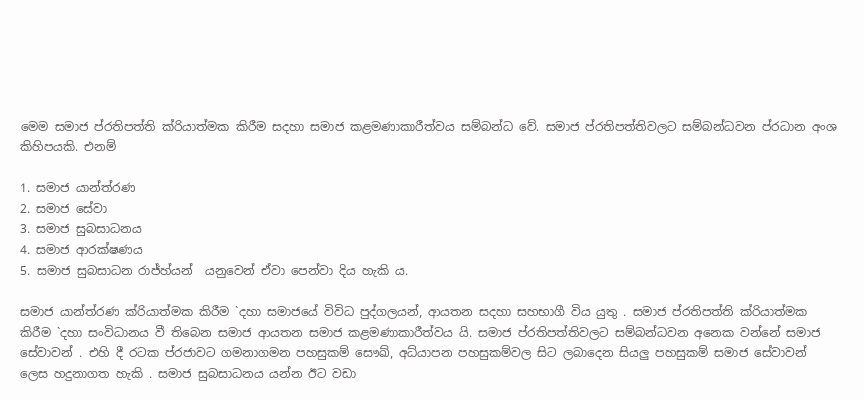මෙම සමාජ ප්රතිපත්ති ක්රියාත්මක කිරීම සදහා සමාජ කළමණාකාරීත්වය සම්බන්ධ වේ. සමාජ ප්රතිපත්තිවලට සම්බන්ධවන ප්රධාන අංශ කිහිපයකි. එනම්

1. සමාජ යාන්ත්රණ
2. සමාජ සේවා
3. සමාජ සුබසාධනය
4. සමාජ ආරක්ෂණය
5. සමාජ සුබසාධන රාජ්හ්යන්  යනුවෙන් ඒවා පෙන්වා දිය හැකි ය.

සමාජ යාන්ත්රණ ක්රියාත්මක කිරීම `දහා සමාජයේ විවිධ පුද්ගලයන්, ආයතන සදහා සහභාගී විය යුතු . සමාජ ප්රතිපත්ති ක්රියාත්මක කිරීම `දහා සංවිධානය වී තිබෙන සමාජ ආයතන සමාජ කළමණාකාරීත්වය යි. සමාජ ප්රතිපත්තිවලට සම්බන්ධවන අනෙක වන්නේ සමාජ සේවාවන් . එහි දී රටක ප්රජාවට ගමනාගමන පහසුකම් සෞඛ්, අධ්යාපන පහසුකම්වල සිට ලබාදෙන සියලු පහසුකම් සමාජ සේවාවන් ලෙස හදුනාගත හැකි . සමාජ සුබසාධනය යන්න ඊට වඩා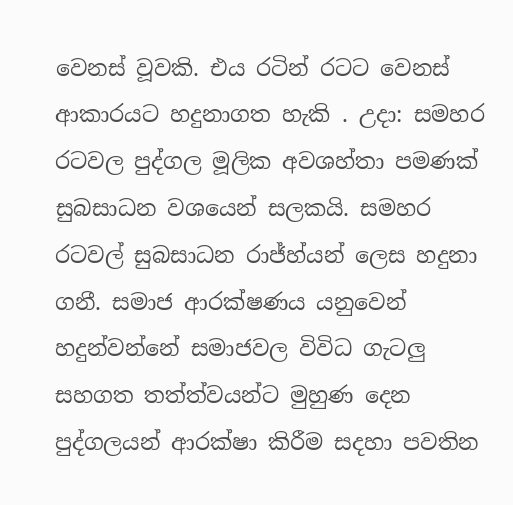වෙනස් වූවකි. එය රටින් රටට වෙනස් ආකාරයට හදුනාගත හැකි . උදා: සමහර රටවල පුද්ගල මූලික අවශහ්තා පමණක් සුබසාධන වශයෙන් සලකයි. සමහර රටවල් සුබසාධන රාජ්හ්යන් ලෙස හදුනා ගනී. සමාජ ආරක්ෂණය යනුවෙන් හදුන්වන්නේ සමාජවල විවිධ ගැටලු සහගත තත්ත්වයන්ට මුහුණ දෙන පුද්ගලයන් ආරක්ෂා කිරීම සදහා පවතින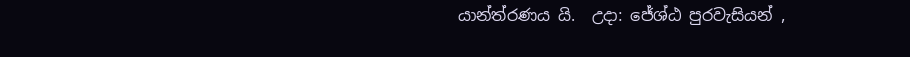යාන්ත්රණය යි.  උදා: ජේශ්ඨ පුරවැසියන් ,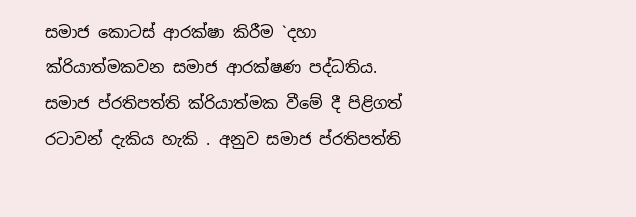සමාජ කොටස් ආරක්ෂා කිරීම `දහා ක්රියාත්මකවන සමාජ ආරක්ෂණ පද්ධතිය.
සමාජ ප්රතිපත්ති ක්රියාත්මක වීමේ දී පිළිගත් රටාවන් දැකිය හැකි . අනුව සමාජ ප්රතිපත්ති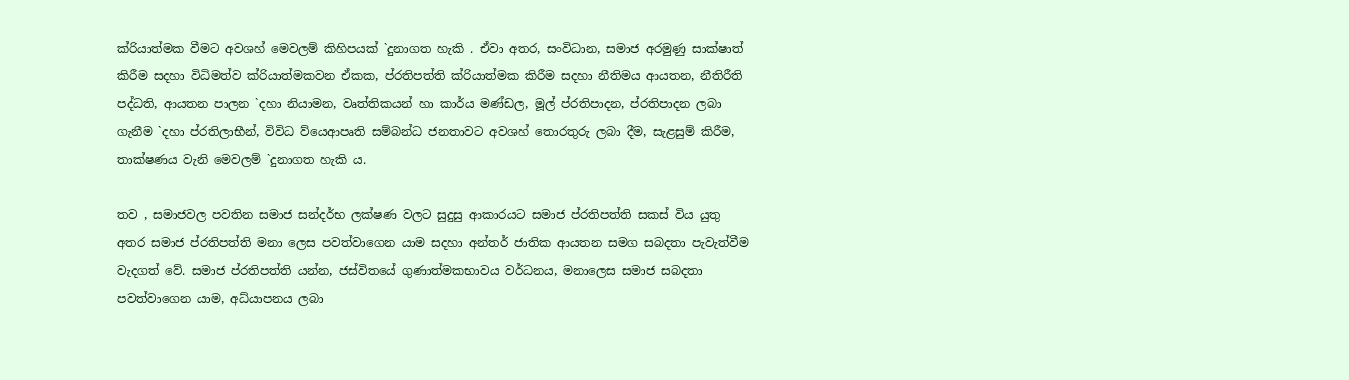ක්රියාත්මක වීමට අවශහ් මෙවලම් කිහිපයක් `දුනාගත හැකි . ඒවා අතර, සංවිධාන, සමාජ අරමුණු සාක්ෂාත් කිරීම සදහා විධිමත්ව ක්රියාත්මකවන ඒකක, ප්රතිපත්ති ක්රියාත්මක කිරීම සදහා නීතිමය ආයතන, නීතිරීති පද්ධති, ආයතන පාලන `දහා නියාමන, වෘත්තිකයන් හා කාර්ය මණ්ඩල, මූල් ප්රතිපාදන, ප්රතිපාදන ලබා ගැනීම `දහා ප්රතිලාභීන්, විවිධ ව්යෙආපෘති සම්බන්ධ ජනතාවට අවශහ් තොරතුරු ලබා දීම, සැළසුම් කිරීම, තාක්ෂණය වැනි මෙවලම් `දුනාගත හැකි ය.

තව , සමාජවල පවතින සමාජ සන්දර්භ ලක්ෂණ වලට සුදුසු ආකාරයට සමාජ ප්රතිපත්ති සකස් විය යුතු අතර සමාජ ප්රතිපත්ති මනා ලෙස පවත්වාගෙන යාම සදහා අන්තර් ජාතික ආයතන සමග සබදතා පැවැත්වීම වැදගත් වේ. සමාජ ප්රතිපත්ති යන්න, ජස්විතයේ ගුණාත්මකභාවය වර්ධනය, මනාලෙස සමාජ සබදතා පවත්වාගෙන යාම, අධ්යාපනය ලබා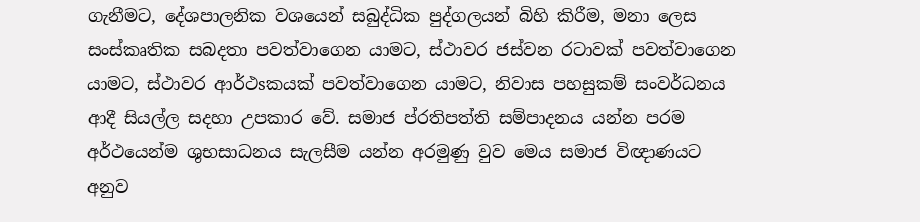ගැනීමට, දේශපාලනික වශයෙන් සබුද්ධික පුද්ගලයන් බිහි කිරීම, මනා ලෙස සංස්කෘතික සබදතා පවත්වාගෙන යාමට, ස්ථාවර ජස්වන රටාවක් පවත්වාගෙන යාමට, ස්ථාවර ආර්ථsකයක් පවත්වාගෙන යාමට, නිවාස පහසුකම් සංවර්ධනය ආදී සියල්ල සදහා උපකාර වේ. සමාජ ප්රතිපත්ති සම්පාදනය යන්න පරම අර්ථයෙන්ම ශුභසාධනය සැලසීම යන්න අරමුණු වුව මෙය සමාජ විඥාණයට අනුව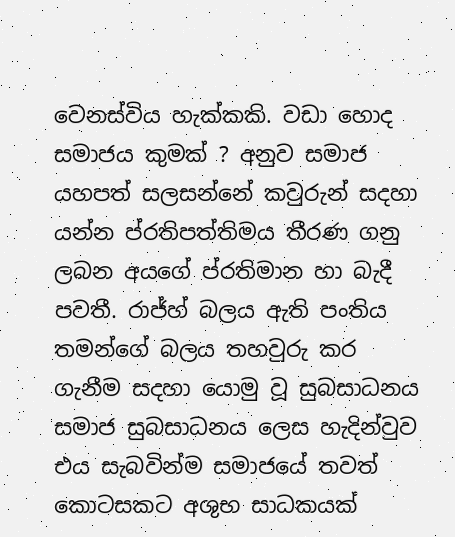වෙනස්විය හැක්කකි. වඩා හොද සමාජය කුමක් ? අනුව සමාජ යහපත් සලසන්නේ කවුරුන් සදහා යන්න ප්රතිපත්තිමය තීරණ ගනු ලබන අයගේ ප්රතිමාන හා බැදී පවතී. රාජ්හ් බලය ඇති පංතිය තමන්ගේ බලය තහවුරු කර ගැනීම සදහා යොමු වූ සුබසාධනය සමාජ සුබසාධනය ලෙස හැදින්වුව එය සැබවින්ම සමාජයේ තවත් කොටසකට අශුභ සාධකයක්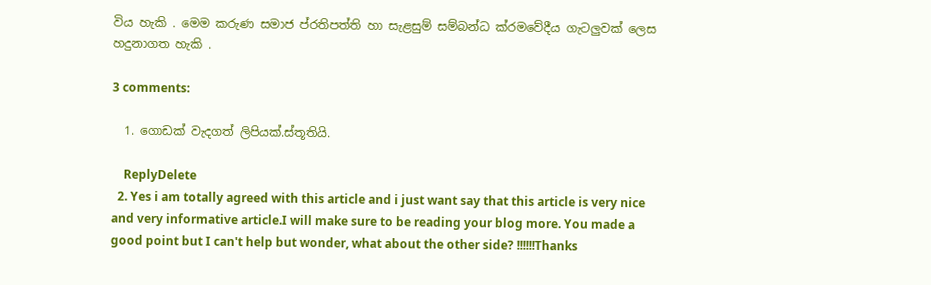විය හැකි . මෙම කරුණ සමාජ ප්රතිපත්ති හා සැළසුම් සම්බන්ධ ක්රමවේදීය ගැටලුවක් ලෙස හදුනාගත හැකි .

3 comments:

  1. ගොඩක් වැදගත් ලිපියක්.ස්තූතියි.

    ReplyDelete
  2. Yes i am totally agreed with this article and i just want say that this article is very nice and very informative article.I will make sure to be reading your blog more. You made a good point but I can't help but wonder, what about the other side? !!!!!!Thanks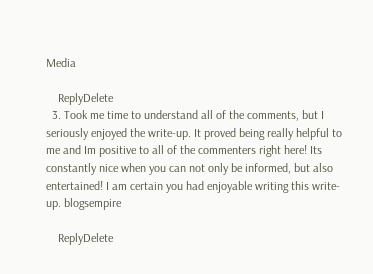Media

    ReplyDelete
  3. Took me time to understand all of the comments, but I seriously enjoyed the write-up. It proved being really helpful to me and Im positive to all of the commenters right here! Its constantly nice when you can not only be informed, but also entertained! I am certain you had enjoyable writing this write-up. blogsempire

    ReplyDelete